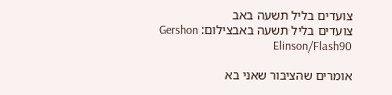צועדים בליל תשעה באב
צועדים בליל תשעה באבצילום: Gershon Elinson/Flash90

אומרים שהציבור שאני בא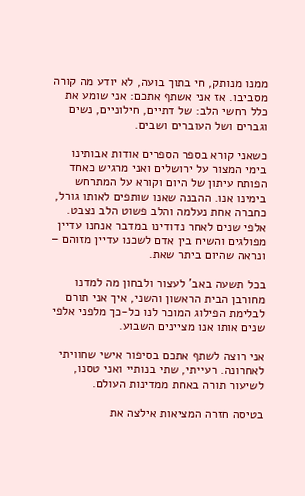ממנו מנותק, חי בתוך בועה, לא יודע מה קורה מסביבו. אז אני אשתף אתכם: אני שומע את כלל רחשי הלב: של דתיים, חילוניים, נשים וגברים ושל העוברים ושבים.

כשאני קורא בספר הספרים אודות אבותינו בימי המצור על ירושלים ואני מרגיש כאחד הפותח עיתון של היום וקורא על המתרחש בימינו אנו. ההבנה שאנו שותפים לאותו גורל, כחברה אחת נעלמה והלב פשוט הלב נצבט. אלפי שנים לאחר נדודינו במדבר אנחנו עדיין מפולגים והשיח בין אדם לשכנו עדיין מזוהם – ונראה שהיום ביתר שאת.

בכל תשעה באב' לעצור ולבחון מה למדנו מחורבן הבית הראשון והשני, איך אני תורם לבלימת הפילוג המוכר לנו כל-כך מלפני אלפי שנים אותו אנו מציינים השבוע.

אני רוצה לשתף אתכם בסיפור אישי שחוויתי לאחרונה. רעייתי, שתי בנותיי ואני טסנו, לשיעור תורה באחת ממדינות העולם.

בטיסה חזרה המציאות אילצה את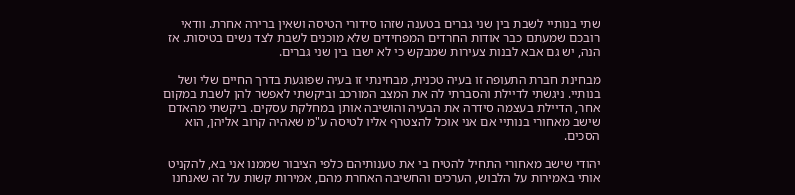שתי בנותיי לשבת בין שני גברים בטענה שזהו סידורי הטיסה ושאין ברירה אחרת. וודאי רובכם שמעתם כבר אודות החרדים המפחידים שלא מוכנים לשבת לצד נשים בטיסות. אז הנה, יש גם אבא לבנות צעירות שמבקש כי לא ישבו בין שני גברים.

מבחינת חברת התעופה זו בעיה טכנית, מבחינתי זו בעיה שפוגעת בדרך החיים שלי ושל בנותיי. ניגשתי לדיילת והסברתי לה את המצב המורכב וביקשתי לאפשר להן לשבת במקום אחר, הדיילת בעצמה סידרה את הבעיה והושיבה אותן במחלקת עסקים. ביקשתי מהאדם שישב מאחורי בנותיי אם אני אוכל להצטרף אליו לטיסה ע"מ שאהיה קרוב אליהן, הוא הסכים.

יהודי שישב מאחורי התחיל להטיח בי את טענותיהם כלפי הציבור שממנו אני בא, להקניט אותי באמירות על הלבוש, הערכים והחשיבה האחרת מהם, אמירות קשות על זה שאנחנו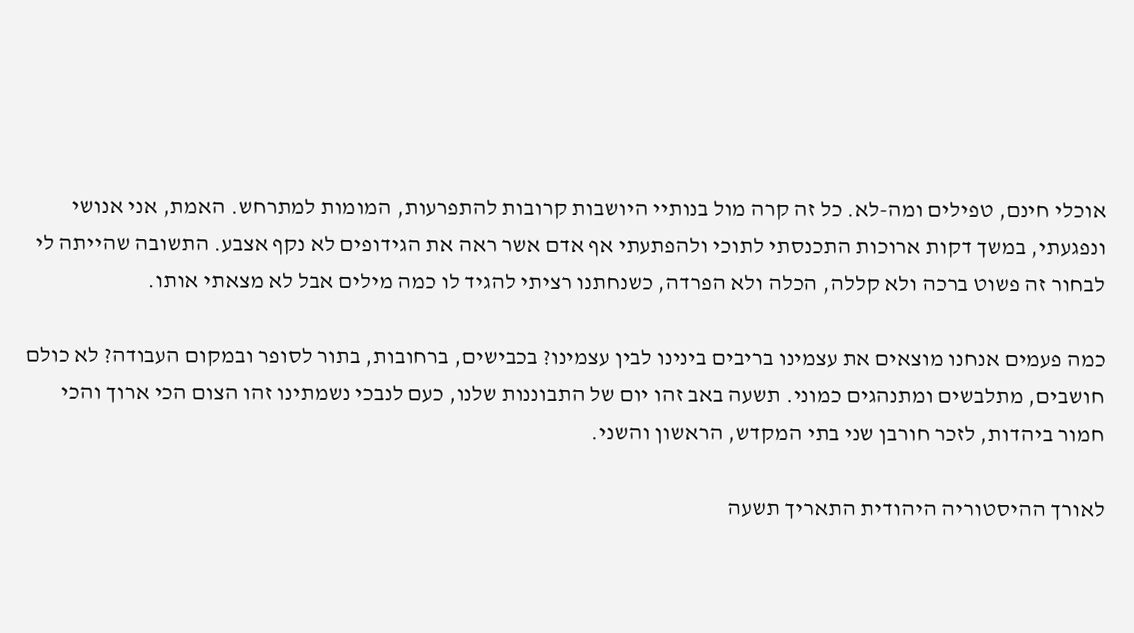אוכלי חינם, טפילים ומה-לא. כל זה קרה מול בנותיי היושבות קרובות להתפרעות, המומות למתרחש. האמת, אני אנושי ונפגעתי, במשך דקות ארוכות התכנסתי לתוכי ולהפתעתי אף אדם אשר ראה את הגידופים לא נקף אצבע. התשובה שהייתה לי לבחור זה פשוט ברכה ולא קללה, הכלה ולא הפרדה, כשנחתנו רציתי להגיד לו כמה מילים אבל לא מצאתי אותו.

כמה פעמים אנחנו מוצאים את עצמינו בריבים בינינו לבין עצמינו? בכבישים, ברחובות, בתור לסופר ובמקום העבודה? לא כולם חושבים, מתלבשים ומתנהגים כמוני. תשעה באב זהו יום של התבוננות שלנו, כעם לנבכי נשמתינו זהו הצום הכי ארוך והכי חמור ביהדות, לזכר חורבן שני בתי המקדש, הראשון והשני.

לאורך ההיסטוריה היהודית התאריך תשעה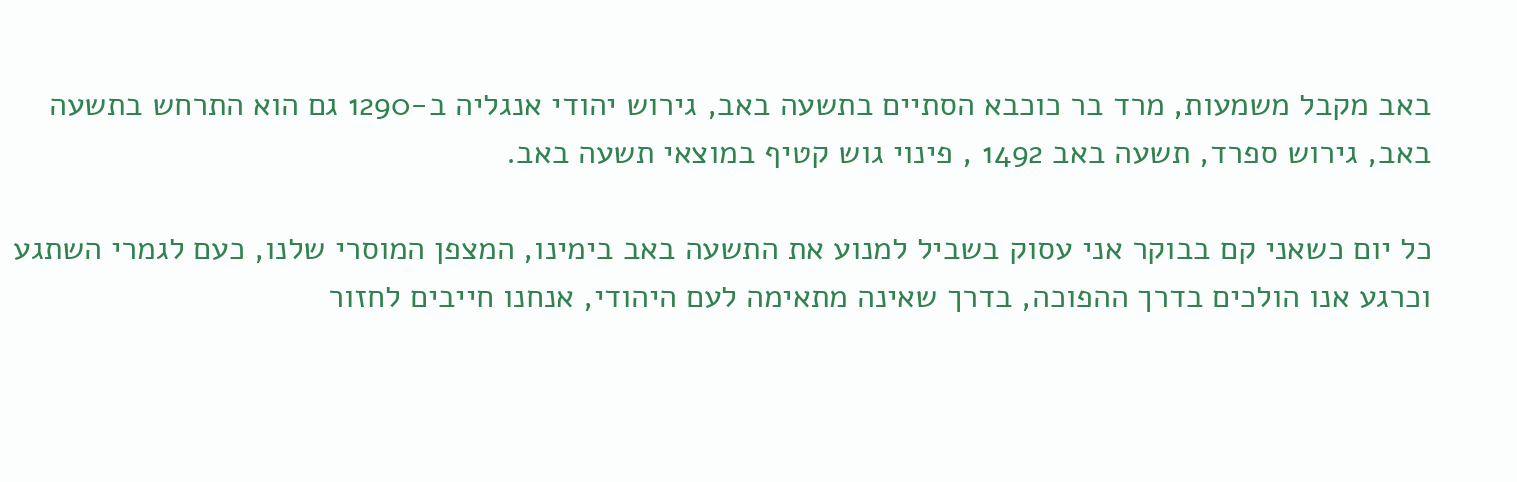באב מקבל משמעות, מרד בר כוכבא הסתיים בתשעה באב, גירוש יהודי אנגליה ב-1290 גם הוא התרחש בתשעה באב, גירוש ספרד, תשעה באב 1492 , פינוי גוש קטיף במוצאי תשעה באב.

כל יום כשאני קם בבוקר אני עסוק בשביל למנוע את התשעה באב בימינו, המצפן המוסרי שלנו, כעם לגמרי השתגע וכרגע אנו הולכים בדרך ההפוכה, בדרך שאינה מתאימה לעם היהודי, אנחנו חייבים לחזור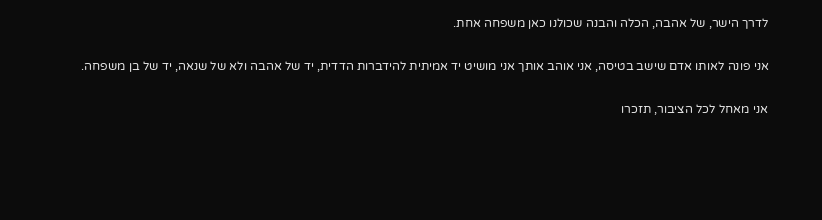לדרך הישר, של אהבה, הכלה והבנה שכולנו כאן משפחה אחת.

אני פונה לאותו אדם שישב בטיסה, אני אוהב אותך אני מושיט יד אמיתית להידברות הדדית, יד של אהבה ולא של שנאה, יד של בן משפחה.

אני מאחל לכל הציבור, תזכרו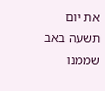את יום תשעה באב שממנו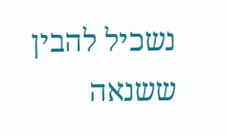נשכיל להבין ששנאה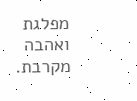מפלגת ואהבה מקרבת.